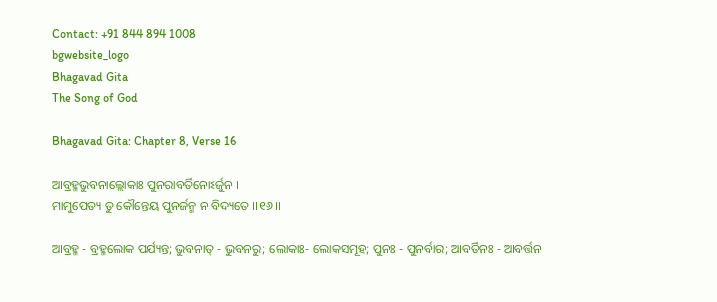Contact: +91 844 894 1008
bgwebsite_logo
Bhagavad Gita
The Song of God

Bhagavad Gita: Chapter 8, Verse 16

ଆବ୍ରହ୍ମଭୁବନାଲ୍ଲୋକାଃ ପୁନରାବର୍ତିନୋଽର୍ଜୁନ ।
ମାମୁପେତ୍ୟ ତୁ କୌନ୍ତେୟ ପୁନର୍ଜନ୍ମ ନ ବିଦ୍ୟତେ ।।୧୬।।

ଆବ୍ରହ୍ମ - ବ୍ରହ୍ମଲୋକ ପର୍ଯ୍ୟନ୍ତ; ଭୁବନାତ୍ - ଭୁବନରୁ; ଲୋକାଃ- ଲୋକସମୂହ; ପୁନଃ - ପୁନର୍ବାର; ଆବର୍ତିନଃ - ଆବର୍ତ୍ତନ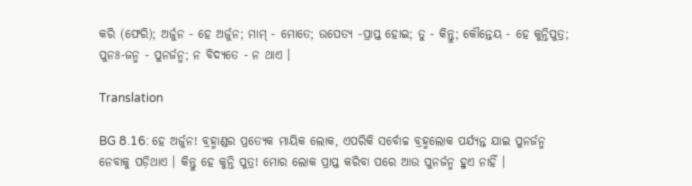କରି (ଫେରି); ଅର୍ଜୁନ - ହେ ଅର୍ଜୁନ; ମାମ୍ - ମୋତେ; ଉପେତ୍ୟ -ପ୍ରାପ୍ତ ହୋଇ; ତୁ - କିନ୍ତୁ; କୌନ୍ତେୟ - ହେ କୁନ୍ତିପୁତ୍ର; ପୁନଃ-ଜନ୍ମ - ପୁନର୍ଜନ୍ମ; ନ ବିଦ୍ୟତେ - ନ ଥାଏ ।

Translation

BG 8.16: ହେ ଅର୍ଜୁନ! ବ୍ରହ୍ମାଣ୍ଡର ପ୍ରତ୍ୟେକ ମାୟିକ ଲୋକ, ଏପରିକି ସର୍ବୋଚ୍ଚ ବ୍ରହ୍ମଲୋକ ପର୍ଯ୍ୟନ୍ତ ଯାଇ ପୁନର୍ଜନ୍ମ ନେବାକୁ ପଡ଼ିଥାଏ । କିନ୍ତୁ ହେ କୁନ୍ତି ପୁତ୍ର! ମୋର ଲୋକ ପ୍ରାପ୍ତ କରିବା ପରେ ଆଉ ପୁନର୍ଜନ୍ମ ହୁଏ ନାହିଁ ।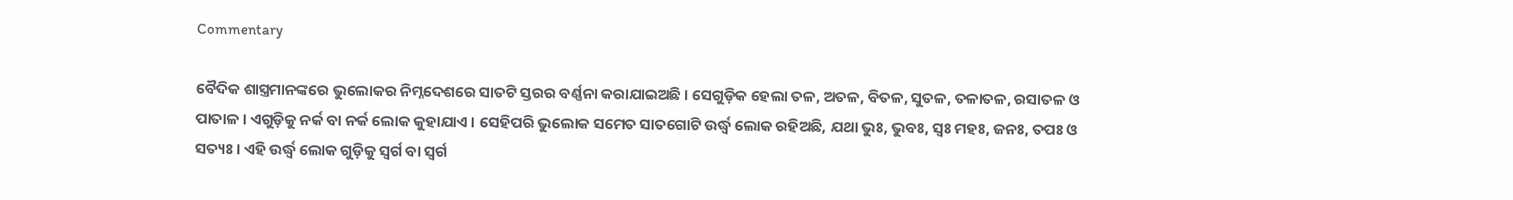Commentary

ବୈଦିକ ଶାସ୍ତ୍ରମାନଙ୍କରେ ଭୁଲୋକର ନିମ୍ନଦେଶରେ ସାତଟି ସ୍ତରର ବର୍ଣ୍ଣନା କରାଯାଇଅଛି । ସେଗୁଡ଼ିକ ହେଲା ତଳ, ଅତଳ, ବିତଳ, ସୁତଳ, ତଳାତଳ, ରସାତଳ ଓ ପାତାଳ । ଏଗୁଡ଼ିକୁ ନର୍କ ବା ନର୍କ ଲୋକ କୁହାଯାଏ । ସେହିପରି ଭୁଲୋକ ସମେତ ସାତଗୋଟି ଉର୍ଦ୍ଧ୍ୱ ଲୋକ ରହିଅଛି, ଯଥା ଭୁଃ, ଭୁବଃ, ସ୍ୱଃ ମହଃ, ଜନଃ, ତପଃ ଓ ସତ୍ୟଃ । ଏହି ଉର୍ଦ୍ଧ୍ୱ ଲୋକ ଗୁଡ଼ିକୁ ସ୍ୱର୍ଗ ବା ସ୍ୱର୍ଗ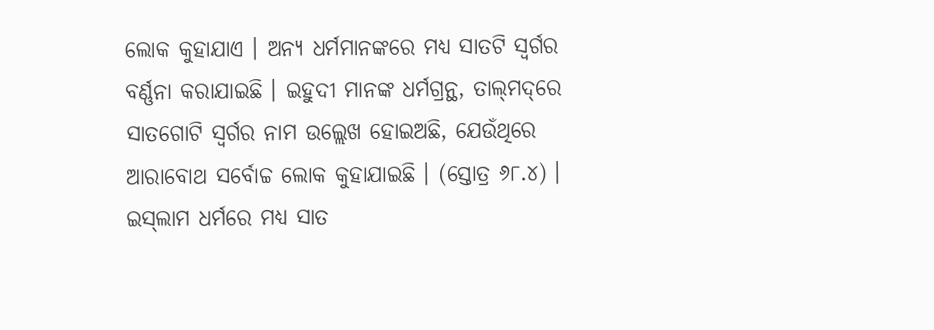ଲୋକ କୁହାଯାଏ । ଅନ୍ୟ ଧର୍ମମାନଙ୍କରେ ମଧ୍ୟ ସାତଟି ସ୍ୱର୍ଗର ବର୍ଣ୍ଣନା କରାଯାଇଛି । ଇହୁଦୀ ମାନଙ୍କ ଧର୍ମଗ୍ରନ୍ଥ, ତାଲ୍‌ମଦ୍‌ରେ ସାତଗୋଟି ସ୍ୱର୍ଗର ନାମ ଉଲ୍ଲେଖ ହୋଇଅଛି, ଯେଉଁଥିରେ ଆରାବୋଥ ସର୍ବୋଚ୍ଚ ଲୋକ କୁହାଯାଇଛି । (ସ୍ତୋତ୍ର ୬୮.୪) । ଇସ୍‌ଲାମ ଧର୍ମରେ ମଧ୍ୟ ସାତ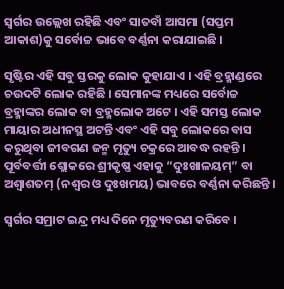ସ୍ୱର୍ଗର ଉଲ୍ଲେଖ ରହିଛି ଏବଂ ସାତବାଁ ଆସମା (ସପ୍ତମ ଆକାଶ)କୁ ସର୍ବୋଚ୍ଚ ଭାବେ ବର୍ଣ୍ଣନା କରାଯାଇଛି ।

ସୃଷ୍ଟିର ଏହି ସବୁ ସ୍ତରକୁ ଲୋକ କୁହାଯାଏ । ଏହି ବ୍ରହ୍ମାଣ୍ଡରେ ଚଉଦଟି ଲୋକ ରହିଛି । ସେମାନଙ୍କ ମଧ୍ୟରେ ସର୍ବୋଚ୍ଚ ବ୍ରହ୍ମାଙ୍କର ଲୋକ ବା ବ୍ରହ୍ମଲୋକ ଅଟେ । ଏହି ସମସ୍ତ ଲୋକ ମାୟାର ଅଧୀନସ୍ଥ ଅଟନ୍ତି ଏବଂ ଏହି ସବୁ ଲୋକରେ ବାସ କରୁଥିବା ଜୀବଗଣ ଜନ୍ମ ମୃତ୍ୟୁ ଚକ୍ରରେ ଆବଦ୍ଧ ରହନ୍ତି । ପୂର୍ବବର୍ତ୍ତୀ ଶ୍ଲୋକରେ ଶ୍ରୀକୃଷ୍ଣ ଏହାକୁ “ଦୁଃଖାଳୟମ୍‌” ବା ଅଶ୍ୱାଶତମ୍ (ନଶ୍ୱର ଓ ଦୁଃଖମୟ) ଭାବରେ ବର୍ଣ୍ଣନା କରିଛନ୍ତି ।

ସ୍ୱର୍ଗର ସମ୍ରାଟ ଇନ୍ଦ୍ର ମଧ୍ୟ ଦିନେ ମୃତ୍ୟୁବରଣ କରିବେ ।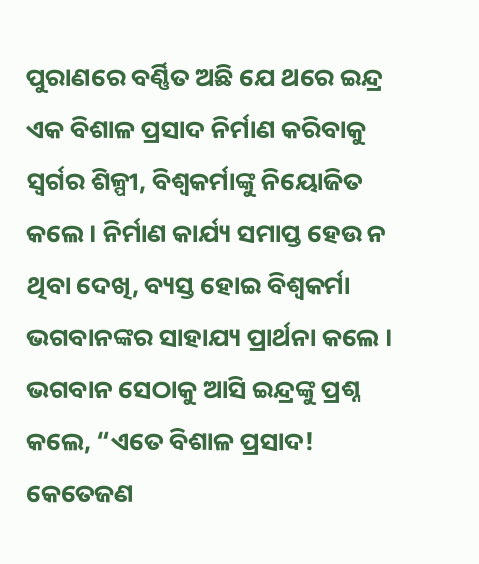ପୁରାଣରେ ବର୍ଣ୍ଣିତ ଅଛି ଯେ ଥରେ ଇନ୍ଦ୍ର ଏକ ବିଶାଳ ପ୍ରସାଦ ନିର୍ମାଣ କରିବାକୁ ସ୍ୱର୍ଗର ଶିଳ୍ପୀ, ବିଶ୍ୱକର୍ମାଙ୍କୁ ନିୟୋଜିତ କଲେ । ନିର୍ମାଣ କାର୍ଯ୍ୟ ସମାପ୍ତ ହେଉ ନ ଥିବା ଦେଖି, ବ୍ୟସ୍ତ ହୋଇ ବିଶ୍ୱକର୍ମା ଭଗବାନଙ୍କର ସାହାଯ୍ୟ ପ୍ରାର୍ଥନା କଲେ । ଭଗବାନ ସେଠାକୁ ଆସି ଇନ୍ଦ୍ରଙ୍କୁ ପ୍ରଶ୍ନ କଲେ, “ଏତେ ବିଶାଳ ପ୍ରସାଦ! କେତେଜଣ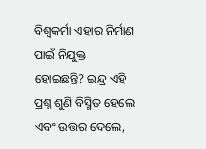ବିଶ୍ୱକର୍ମା ଏହାର ନିର୍ମାଣ ପାଇଁ ନିଯୁକ୍ତ ହୋଇଛନ୍ତି? ଇନ୍ଦ୍ର ଏହି ପ୍ରଶ୍ନ ଶୁଣି ବିସ୍ମିତ ହେଲେ ଏବଂ ଉତ୍ତର ଦେଲେ,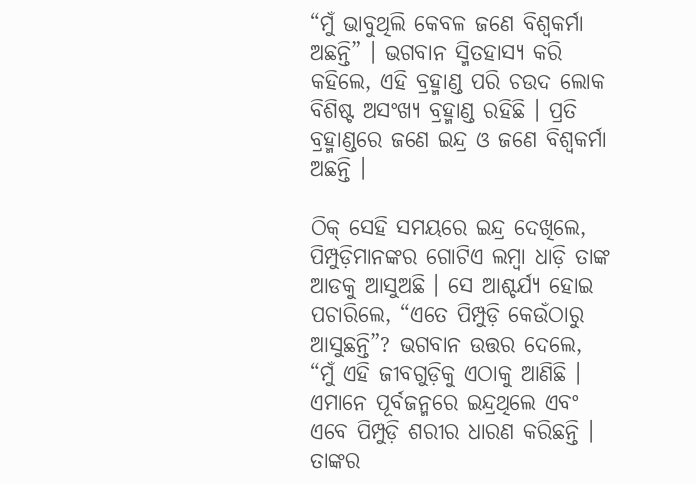“ମୁଁ ଭାବୁଥିଲି କେବଳ ଜଣେ ବିଶ୍ୱକର୍ମା ଅଛନ୍ତି” । ଭଗବାନ ସ୍ମିତହାସ୍ୟ କରି କହିଲେ, ଏହି ବ୍ରହ୍ମାଣ୍ଡ ପରି ଚଉଦ ଲୋକ ବିଶିଷ୍ଟ ଅସଂଖ୍ୟ ବ୍ରହ୍ମାଣ୍ଡ ରହିଛି । ପ୍ରତି ବ୍ରହ୍ମାଣ୍ଡରେ ଜଣେ ଇନ୍ଦ୍ର ଓ ଜଣେ ବିଶ୍ୱକର୍ମା ଅଛନ୍ତି ।

ଠିକ୍ ସେହି ସମୟରେ ଇନ୍ଦ୍ର ଦେଖିଲେ, ପିମ୍ପୁଡ଼ିମାନଙ୍କର ଗୋଟିଏ ଲମ୍ବା ଧାଡ଼ି ତାଙ୍କ ଆଡକୁ ଆସୁଅଛି । ସେ ଆଶ୍ଚର୍ଯ୍ୟ ହୋଇ ପଚାରିଲେ, “ଏତେ ପିମ୍ପୁଡ଼ି କେଉଁଠାରୁ ଆସୁଛନ୍ତି”? ଭଗବାନ ଉତ୍ତର ଦେଲେ, “ମୁଁ ଏହି ଜୀବଗୁଡ଼ିକୁ ଏଠାକୁ ଆଣିଛି । ଏମାନେ ପୂର୍ବଜନ୍ମରେ ଇନ୍ଦ୍ରଥିଲେ ଏବଂ ଏବେ ପିମ୍ପୁଡ଼ି ଶରୀର ଧାରଣ କରିଛନ୍ତି । ତାଙ୍କର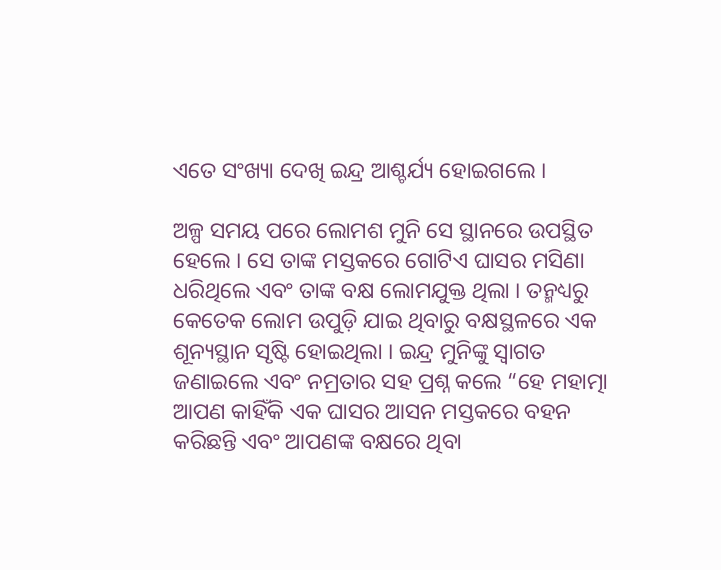ଏତେ ସଂଖ୍ୟା ଦେଖି ଇନ୍ଦ୍ର ଆଶ୍ଚର୍ଯ୍ୟ ହୋଇଗଲେ ।

ଅଳ୍ପ ସମୟ ପରେ ଲୋମଶ ମୁନି ସେ ସ୍ଥାନରେ ଉପସ୍ଥିତ ହେଲେ । ସେ ତାଙ୍କ ମସ୍ତକରେ ଗୋଟିଏ ଘାସର ମସିଣା ଧରିଥିଲେ ଏବଂ ତାଙ୍କ ବକ୍ଷ ଲୋମଯୁକ୍ତ ଥିଲା । ତନ୍ମଧ୍ୟରୁ କେତେକ ଲୋମ ଉପୁଡ଼ି ଯାଇ ଥିବାରୁ ବକ୍ଷସ୍ଥଳରେ ଏକ ଶୂନ୍ୟସ୍ଥାନ ସୃଷ୍ଟି ହୋଇଥିଲା । ଇନ୍ଦ୍ର ମୁନିଙ୍କୁ ସ୍ୱାଗତ ଜଣାଇଲେ ଏବଂ ନମ୍ରତାର ସହ ପ୍ରଶ୍ନ କଲେ “ହେ ମହାତ୍ମା ଆପଣ କାହିଁକି ଏକ ଘାସର ଆସନ ମସ୍ତକରେ ବହନ କରିଛନ୍ତି ଏବଂ ଆପଣଙ୍କ ବକ୍ଷରେ ଥିବା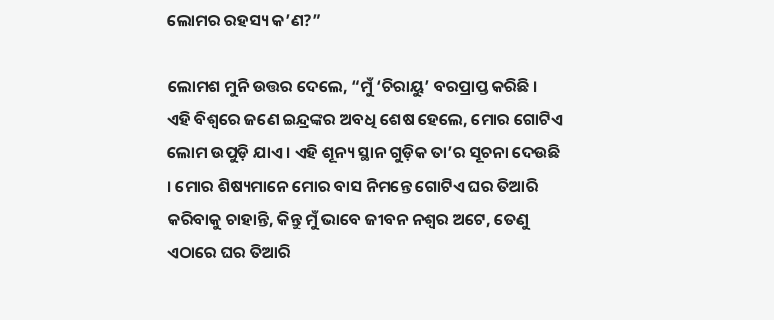ଲୋମର ରହସ୍ୟ କ’ଣ?”

ଲୋମଶ ମୁନି ଉତ୍ତର ଦେଲେ, “ମୁଁ ‘ଚିରାୟୁ’ ବରପ୍ରାପ୍ତ କରିଛି । ଏହି ବିଶ୍ୱରେ ଜଣେ ଇନ୍ଦ୍ରଙ୍କର ଅବଧି ଶେଷ ହେଲେ, ମୋର ଗୋଟିଏ ଲୋମ ଉପୁଡ଼ି ଯାଏ । ଏହି ଶୂନ୍ୟ ସ୍ଥାନ ଗୁଡ଼ିକ ତା’ର ସୂଚନା ଦେଉଛି । ମୋର ଶିଷ୍ୟମାନେ ମୋର ବାସ ନିମନ୍ତେ ଗୋଟିଏ ଘର ତିଆରି କରିବାକୁ ଚାହାନ୍ତି, କିନ୍ତୁ ମୁଁ ଭାବେ ଜୀବନ ନଶ୍ୱର ଅଟେ, ତେଣୁ ଏଠାରେ ଘର ତିଆରି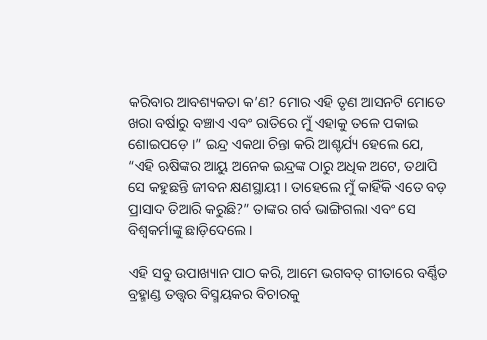କରିବାର ଆବଶ୍ୟକତା କ’ଣ? ମୋର ଏହି ତୃଣ ଆସନଟି ମୋତେ ଖରା ବର୍ଷାରୁ ବଞ୍ଚାଏ ଏବଂ ରାତିରେ ମୁଁ ଏହାକୁ ତଳେ ପକାଇ ଶୋଇପଡ଼େ ।” ଇନ୍ଦ୍ର ଏକଥା ଚିନ୍ତା କରି ଆଶ୍ଚର୍ଯ୍ୟ ହେଲେ ଯେ, “ଏହି ଋଷିଙ୍କର ଆୟୁ ଅନେକ ଇନ୍ଦ୍ରଙ୍କ ଠାରୁ ଅଧିକ ଅଟେ, ତଥାପି ସେ କହୁଛନ୍ତି ଜୀବନ କ୍ଷଣସ୍ଥାୟୀ । ତାହେଲେ ମୁଁ କାହିଁକି ଏତେ ବଡ଼ ପ୍ରାସାଦ ତିଆରି କରୁଛି?” ତାଙ୍କର ଗର୍ବ ଭାଙ୍ଗିଗଲା ଏବଂ ସେ ବିଶ୍ୱକର୍ମାଙ୍କୁ ଛାଡ଼ିଦେଲେ ।

ଏହି ସବୁ ଉପାଖ୍ୟାନ ପାଠ କରି, ଆମେ ଭଗବତ୍ ଗୀତାରେ ବର୍ଣ୍ଣିତ ବ୍ରହ୍ମାଣ୍ଡ ତତ୍ତ୍ୱର ବିସ୍ମୟକର ବିଚାରକୁ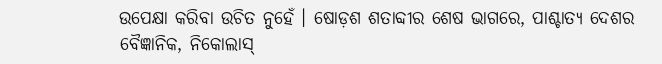ଉପେକ୍ଷା କରିବା ଉଚିତ ନୁହେଁ । ଷୋଡ଼ଶ ଶତାବ୍ଦୀର ଶେଷ ଭାଗରେ, ପାଶ୍ଚାତ୍ୟ ଦେଶର ବୈଜ୍ଞାନିକ, ନିକୋଲାସ୍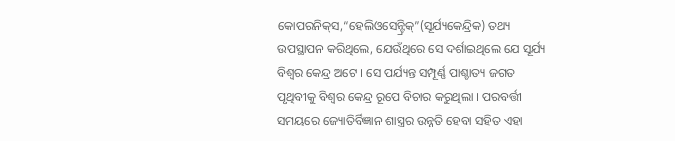କୋପରନିକ୍‌ସ,“ହେଲିଓସେନ୍ଟ୍ରିକ୍‌”(ସୂର୍ଯ୍ୟକେନ୍ଦ୍ରିକ) ତଥ୍ୟ ଉପସ୍ଥାପନ କରିଥିଲେ, ଯେଉଁଥିରେ ସେ ଦର୍ଶାଇଥିଲେ ଯେ ସୂର୍ଯ୍ୟ ବିଶ୍ୱର କେନ୍ଦ୍ର ଅଟେ । ସେ ପର୍ଯ୍ୟନ୍ତ ସମ୍ପୂର୍ଣ୍ଣ ପାଶ୍ଚାତ୍ୟ ଜଗତ ପୃଥିବୀକୁ ବିଶ୍ୱର କେନ୍ଦ୍ର ରୂପେ ବିଚାର କରୁଥିଲା । ପରବର୍ତ୍ତୀ ସମୟରେ ଜ୍ୟୋତିର୍ବିଜ୍ଞାନ ଶାସ୍ତ୍ରର ଉନ୍ନତି ହେବା ସହିତ ଏହା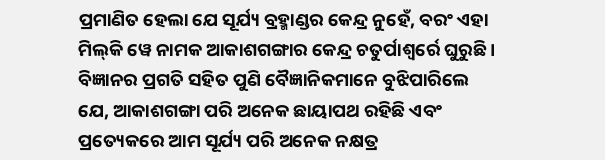ପ୍ରମାଣିତ ହେଲା ଯେ ସୂର୍ଯ୍ୟ ବ୍ରହ୍ମାଣ୍ଡର କେନ୍ଦ୍ର ନୁହେଁ, ବରଂ ଏହା ମିଲ୍‌କି ୱେ ନାମକ ଆକାଶଗଙ୍ଗାର କେନ୍ଦ୍ର ଚତୁର୍ପାଶ୍ୱର୍ରେ ଘୁରୁଛି । ବିଜ୍ଞାନର ପ୍ରଗତି ସହିତ ପୁଣି ବୈଜ୍ଞାନିକମାନେ ବୁଝିପାରିଲେ ଯେ, ଆକାଶଗଙ୍ଗା ପରି ଅନେକ ଛାୟାପଥ ରହିଛି ଏବଂ ପ୍ରତ୍ୟେକରେ ଆମ ସୂର୍ଯ୍ୟ ପରି ଅନେକ ନକ୍ଷତ୍ର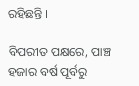ରହିଛନ୍ତି ।

ବିପରୀତ ପକ୍ଷରେ, ପାଞ୍ଚ ହଜାର ବର୍ଷ ପୂର୍ବରୁ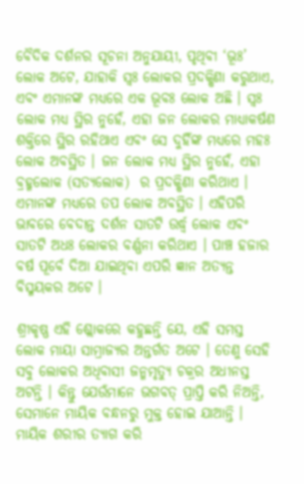ବୈଦିକ ଦର୍ଶନର ସୂଚନା ଅନୁଯାୟୀ, ପୃଥିବୀ ‘ଭୂଃ’ ଲୋକ ଅଟେ, ଯାହାକି ସ୍ୱଃ ଲୋକର ପ୍ରଦକ୍ଷିଣା କରୁଥାଏ, ଏବଂ ଏମାନଙ୍କ ମଧ୍ୟରେ ଏକ ଭୂବଃ ଲୋକ ଅଛି । ସ୍ୱଃ ଲୋକ ମଧ୍ୟ ସ୍ଥିର ନୁହେଁ, ଏହା ଜନ ଲୋକର ମାଧ୍ୟାକର୍ଷଣ ଶକ୍ତିରେ ସ୍ଥିର ରହିଥାଏ ଏବଂ ସେ ଦୁହିଁଙ୍କ ମଧ୍ୟରେ ମହଃ ଲୋକ ଅବସ୍ଥିତ । ଜନ ଲୋକ ମଧ୍ୟ ସ୍ଥିର ନୁହେଁ, ଏହା ବ୍ରହ୍ମଲୋକ (ସତ୍ୟଲୋକ)  ର ପ୍ରଦକ୍ଷିଣା କରିଥାଏ । ଏମାନଙ୍କ ମଧ୍ୟରେ ତପ ଲୋକ ଅବସ୍ଥିତ । ଏହିପରି ଭାବରେ ବେଦାନ୍ତ ଦର୍ଶନ ସାତଟି ଉର୍ଦ୍ଧ୍ୱ ଲୋକ ଏବଂ ସାତଟି ଅଧଃ ଲୋକର ବର୍ଣ୍ଣନା କରିଥାଏ । ପାଞ୍ଚ ହଜାର ବର୍ଷ ପୂର୍ବେ ଦିଆ ଯାଇଥିବା ଏପରି ଜ୍ଞାନ ଅତ୍ୟନ୍ତ ବିସ୍ମୟକର ଅଟେ ।

ଶ୍ରୀକୃଷ୍ଣ ଏହି ଶ୍ଲୋକରେ କହୁଛନ୍ତି ଯେ, ଏହି ସମସ୍ତ ଲୋକ ମାୟା ସାମ୍ରାଜ୍ୟର ଅନ୍ତର୍ଗତ ଅଟେ । ତେଣୁ ସେହି ସବୁ ଲୋକର ଅଧିବାସୀ ଜନ୍ମମୃତ୍ୟୁ ଚକ୍ରର ଅଧୀନସ୍ତ ଅଟନ୍ତି । କିନ୍ତୁ ଯେଉଁମାନେ ଭଗବତ୍ ପ୍ରାପ୍ତି କରି ନିଅନ୍ତି, ସେମାନେ ମାୟିକ ବନ୍ଧନରୁ ମୁକ୍ତ ହୋଇ ଯାଆନ୍ତି । ମାୟିକ ଶରୀର ତ୍ୟାଗ କରି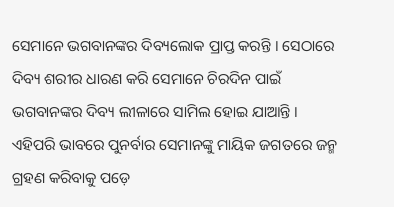ସେମାନେ ଭଗବାନଙ୍କର ଦିବ୍ୟଲୋକ ପ୍ରାପ୍ତ କରନ୍ତି । ସେଠାରେ ଦିବ୍ୟ ଶରୀର ଧାରଣ କରି ସେମାନେ ଚିରଦିନ ପାଇଁ ଭଗବାନଙ୍କର ଦିବ୍ୟ ଲୀଳାରେ ସାମିଲ ହୋଇ ଯାଆନ୍ତି । ଏହିପରି ଭାବରେ ପୁନର୍ବାର ସେମାନଙ୍କୁ ମାୟିକ ଜଗତରେ ଜନ୍ମ ଗ୍ରହଣ କରିବାକୁ ପଡ଼େ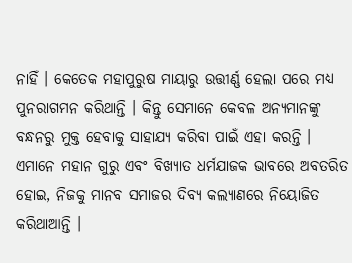ନାହିଁ । କେତେକ ମହାପୁରୁଷ ମାୟାରୁ ଉତ୍ତୀର୍ଣ୍ଣ ହେଲା ପରେ ମଧ୍ୟ ପୁନରାଗମନ କରିଥାନ୍ତି । କିନ୍ତୁ ସେମାନେ କେବଳ ଅନ୍ୟମାନଙ୍କୁ ବନ୍ଧନରୁ ମୁକ୍ତ ହେବାକୁ ସାହାଯ୍ୟ କରିବା ପାଇଁ ଏହା କରନ୍ତି । ଏମାନେ ମହାନ ଗୁରୁ ଏବଂ ବିଖ୍ୟାତ ଧର୍ମଯାଜକ ଭାବରେ ଅବତରିତ ହୋଇ, ନିଜକୁ ମାନବ ସମାଜର ଦିବ୍ୟ କଲ୍ୟାଣରେ ନିୟୋଜିତ କରିଥାଆନ୍ତି ।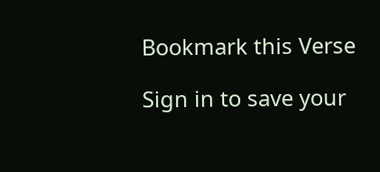Bookmark this Verse

Sign in to save your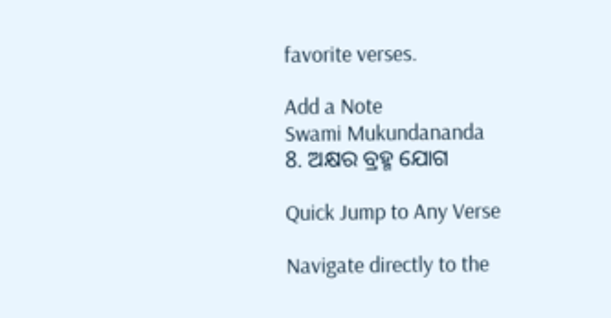favorite verses.

Add a Note
Swami Mukundananda
8. ଅକ୍ଷର ବ୍ରହ୍ମ ଯୋଗ

Quick Jump to Any Verse

Navigate directly to the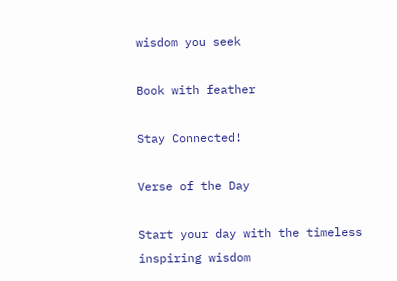wisdom you seek

Book with feather

Stay Connected!

Verse of the Day

Start your day with the timeless inspiring wisdom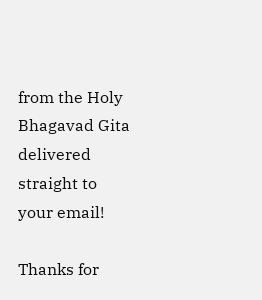from the Holy Bhagavad Gita delivered straight to your email!

Thanks for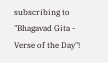subscribing to "Bhagavad Gita - Verse of the Day"!